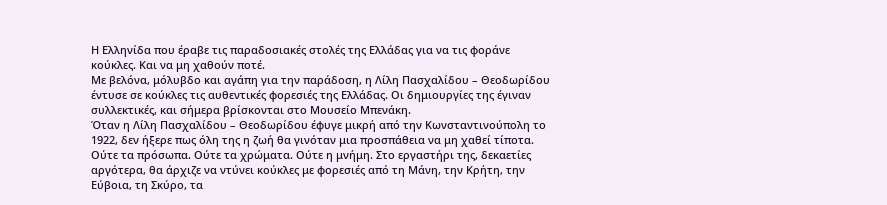Η Ελληνίδα που έραβε τις παραδοσιακές στολές της Ελλάδας για να τις φοράνε κούκλες. Και να μη χαθούν ποτέ.
Με βελόνα, μόλυβδο και αγάπη για την παράδοση, η Λίλη Πασχαλίδου – Θεοδωρίδου έντυσε σε κούκλες τις αυθεντικές φορεσιές της Ελλάδας. Οι δημιουργίες της έγιναν συλλεκτικές, και σήμερα βρίσκονται στο Μουσείο Μπενάκη.
Όταν η Λίλη Πασχαλίδου – Θεοδωρίδου έφυγε μικρή από την Κωνσταντινούπολη το 1922, δεν ήξερε πως όλη της η ζωή θα γινόταν μια προσπάθεια να μη χαθεί τίποτα. Ούτε τα πρόσωπα. Ούτε τα χρώματα. Ούτε η μνήμη. Στο εργαστήρι της, δεκαετίες αργότερα, θα άρχιζε να ντύνει κούκλες με φορεσιές από τη Μάνη, την Κρήτη, την Εύβοια, τη Σκύρο, τα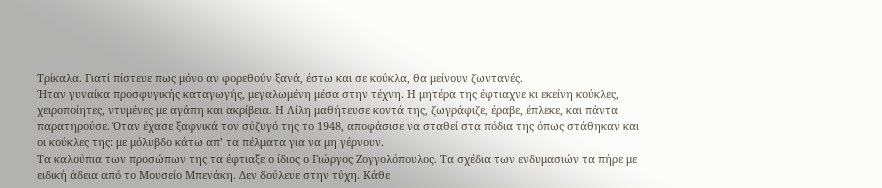Τρίκαλα. Γιατί πίστευε πως μόνο αν φορεθούν ξανά, έστω και σε κούκλα, θα μείνουν ζωντανές.
Ήταν γυναίκα προσφυγικής καταγωγής, μεγαλωμένη μέσα στην τέχνη. Η μητέρα της έφτιαχνε κι εκείνη κούκλες, χειροποίητες, ντυμένες με αγάπη και ακρίβεια. Η Λίλη μαθήτευσε κοντά της, ζωγράφιζε, έραβε, έπλεκε, και πάντα παρατηρούσε. Όταν έχασε ξαφνικά τον σύζυγό της το 1948, αποφάσισε να σταθεί στα πόδια της όπως στάθηκαν και οι κούκλες της: με μόλυβδο κάτω απ’ τα πέλματα για να μη γέρνουν.
Τα καλούπια των προσώπων της τα έφτιαξε ο ίδιος ο Γιώργος Ζογγολόπουλος. Τα σχέδια των ενδυμασιών τα πήρε με ειδική άδεια από το Μουσείο Μπενάκη. Δεν δούλευε στην τύχη. Κάθε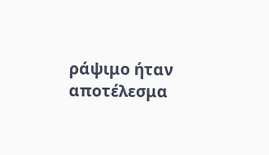ράψιμο ήταν αποτέλεσμα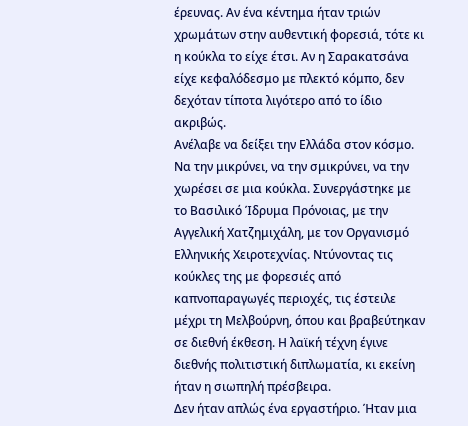έρευνας. Αν ένα κέντημα ήταν τριών χρωμάτων στην αυθεντική φορεσιά, τότε κι η κούκλα το είχε έτσι. Αν η Σαρακατσάνα είχε κεφαλόδεσμο με πλεκτό κόμπο, δεν δεχόταν τίποτα λιγότερο από το ίδιο ακριβώς.
Ανέλαβε να δείξει την Ελλάδα στον κόσμο. Να την μικρύνει, να την σμικρύνει, να την χωρέσει σε μια κούκλα. Συνεργάστηκε με το Βασιλικό Ίδρυμα Πρόνοιας, με την Αγγελική Χατζημιχάλη, με τον Οργανισμό Ελληνικής Χειροτεχνίας. Ντύνοντας τις κούκλες της με φορεσιές από καπνοπαραγωγές περιοχές, τις έστειλε μέχρι τη Μελβούρνη, όπου και βραβεύτηκαν σε διεθνή έκθεση. Η λαϊκή τέχνη έγινε διεθνής πολιτιστική διπλωματία, κι εκείνη ήταν η σιωπηλή πρέσβειρα.
Δεν ήταν απλώς ένα εργαστήριο. Ήταν μια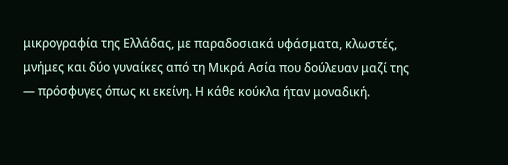μικρογραφία της Ελλάδας, με παραδοσιακά υφάσματα, κλωστές, μνήμες και δύο γυναίκες από τη Μικρά Ασία που δούλευαν μαζί της — πρόσφυγες όπως κι εκείνη. Η κάθε κούκλα ήταν μοναδική.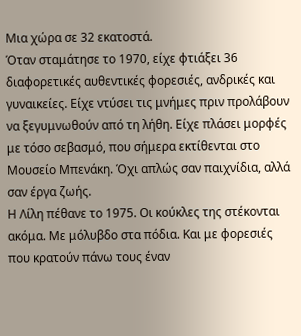Μια χώρα σε 32 εκατοστά.
Όταν σταμάτησε το 1970, είχε φτιάξει 36 διαφορετικές αυθεντικές φορεσιές, ανδρικές και γυναικείες. Είχε ντύσει τις μνήμες πριν προλάβουν να ξεγυμνωθούν από τη λήθη. Είχε πλάσει μορφές με τόσο σεβασμό, που σήμερα εκτίθενται στο Μουσείο Μπενάκη. Όχι απλώς σαν παιχνίδια, αλλά σαν έργα ζωής.
Η Λίλη πέθανε το 1975. Οι κούκλες της στέκονται ακόμα. Με μόλυβδο στα πόδια. Και με φορεσιές που κρατούν πάνω τους έναν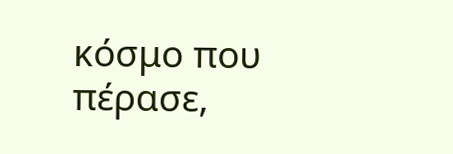κόσμο που πέρασε,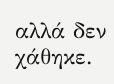αλλά δεν χάθηκε.